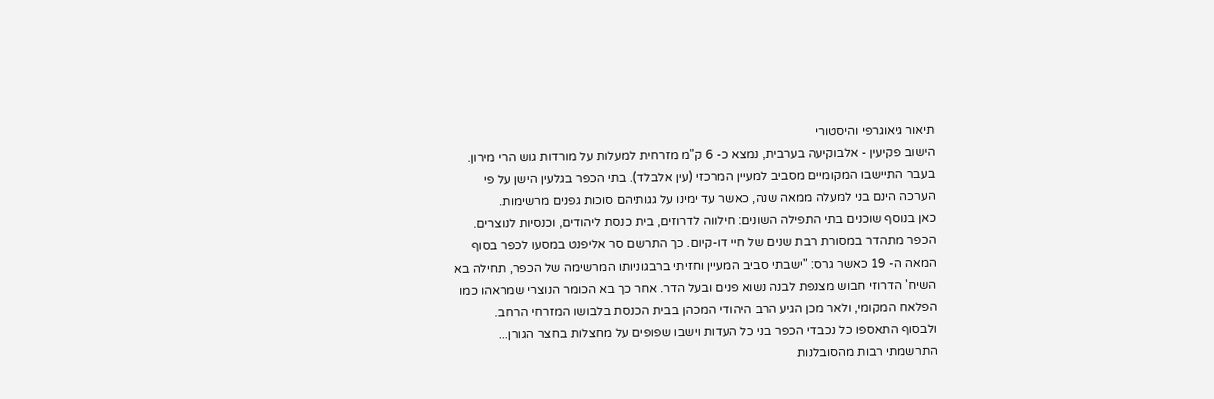תיאור גיאוגרפי והיסטורי
הישוב פקיעין - אלבוקיעה בערבית, נמצא כ- 6 ק"מ מזרחית למעלות על מורדות גוש הרי מירון.
בעבר התיישבו המקומיים מסביב למעיין המרכזי (עין אלבלד). בתי הכפר בגלעין הישן על פי הערכה הינם בני למעלה ממאה שנה, כאשר עד ימינו על גגותיהם סוכות גפנים מרשימות.
כאן בנוסף שוכנים בתי התפילה השונים: חילווה לדרוזים, בית כנסת ליהודים, וכנסיות לנוצרים.
הכפר מתהדר במסורת רבת שנים של חיי דו-קיום. כך התרשם סר אליפנט במסעו לכפר בסוף המאה ה- 19 כאשר גרס: "ישבתי סביב המעיין וחזיתי ברבגוניותו המרשימה של הכפר, תחילה בא השיח' הדרוזי חבוש מצנפת לבנה נשוא פנים ובעל הדר. אחר כך בא הכומר הנוצרי שמראהו כמו הפלאח המקומי, ולאר מכן הגיע הרב היהודי המכהן בבית הכנסת בלבושו המזרחי הרחב.
ולבסוף התאספו כל נכבדי הכפר בני כל העדות וישבו שפופים על מחצלות בחצר הגורן... התרשמתי רבות מהסובלנות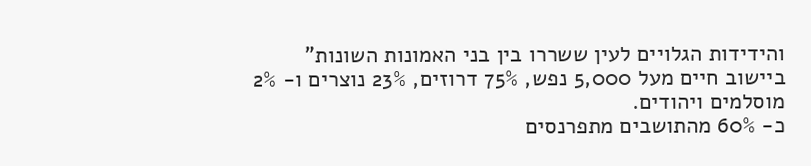והידידות הגלויים לעין ששררו בין בני האמונות השונות"
ביישוב חיים מעל 5,000 נפש, 75% דרוזים, 23% נוצרים ו- 2% מוסלמים ויהודים.
כ- 60% מהתושבים מתפרנסים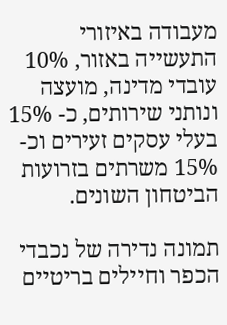מעבודה באיזורי התעשייה באזור, 10% עובדי מדינה, מועצה ונותני שירותים, כ- 15% בעלי עסקים זעירים וכ- 15% משרתים בזרועות הביטחון השונים.

תמונה נדירה של נכבדי הכפר וחיילים בריטיים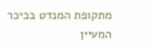מתקופת המנדט בכיכר המעיין